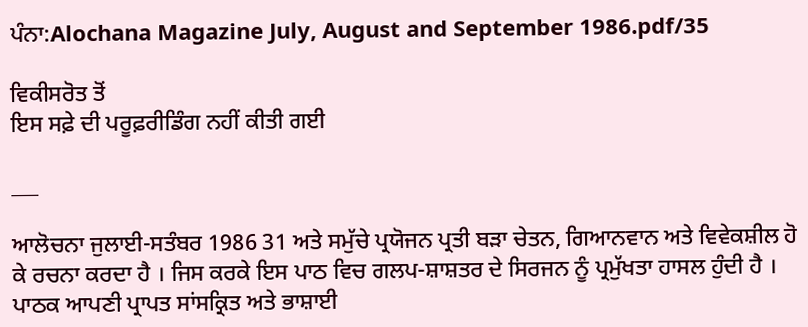ਪੰਨਾ:Alochana Magazine July, August and September 1986.pdf/35

ਵਿਕੀਸਰੋਤ ਤੋਂ
ਇਸ ਸਫ਼ੇ ਦੀ ਪਰੂਫ਼ਰੀਡਿੰਗ ਨਹੀਂ ਕੀਤੀ ਗਈ

___

ਆਲੋਚਨਾ ਜੁਲਾਈ-ਸਤੰਬਰ 1986 31 ਅਤੇ ਸਮੁੱਚੇ ਪ੍ਰਯੋਜਨ ਪ੍ਰਤੀ ਬੜਾ ਚੇਤਨ, ਗਿਆਨਵਾਨ ਅਤੇ ਵਿਵੇਕਸ਼ੀਲ ਹੋ ਕੇ ਰਚਨਾ ਕਰਦਾ ਹੈ । ਜਿਸ ਕਰਕੇ ਇਸ ਪਾਠ ਵਿਚ ਗਲਪ-ਸ਼ਾਸ਼ਤਰ ਦੇ ਸਿਰਜਨ ਨੂੰ ਪ੍ਰਮੁੱਖਤਾ ਹਾਸਲ ਹੁੰਦੀ ਹੈ । ਪਾਠਕ ਆਪਣੀ ਪ੍ਰਾਪਤ ਸਾਂਸਕ੍ਰਿਤ ਅਤੇ ਭਾਸ਼ਾਈ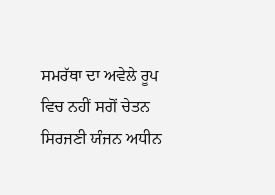ਸਮਰੱਥਾ ਦਾ ਅਵੇਲੇ ਰੂਪ ਵਿਚ ਨਹੀਂ ਸਗੋਂ ਚੇਤਨ ਸਿਰਜਣੀ ਯੰਜਨ ਅਧੀਨ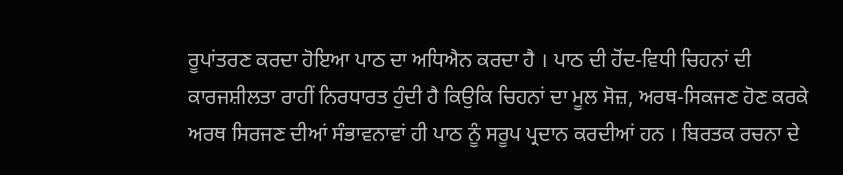ਰੂਪਾਂਤਰਣ ਕਰਦਾ ਹੋਇਆ ਪਾਠ ਦਾ ਅਧਿਐਨ ਕਰਦਾ ਹੈ । ਪਾਠ ਦੀ ਹੋਂਦ-ਵਿਧੀ ਚਿਹਨਾਂ ਦੀ ਕਾਰਜਸ਼ੀਲਤਾ ਰਾਹੀਂ ਨਿਰਧਾਰਤ ਹੁੰਦੀ ਹੈ ਕਿਉਕਿ ਚਿਹਨਾਂ ਦਾ ਮੂਲ ਸੋਜ਼, ਅਰਥ-ਸਿਕਜਣ ਹੋਣ ਕਰਕੇ ਅਰਥ ਸਿਰਜਣ ਦੀਆਂ ਸੰਭਾਵਨਾਵਾਂ ਹੀ ਪਾਠ ਨੂੰ ਸਰੂਪ ਪ੍ਰਦਾਨ ਕਰਦੀਆਂ ਹਨ । ਬਿਰਤਕ ਰਚਨਾ ਦੇ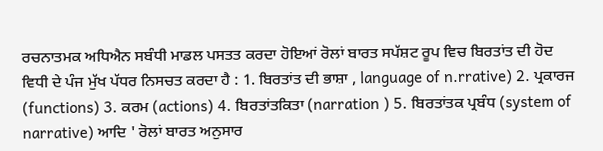ਰਚਨਾਤਮਕ ਅਧਿਐਨ ਸਬੰਧੀ ਮਾਡਲ ਪਸਤਤ ਕਰਦਾ ਹੋਇਆਂ ਰੋਲਾਂ ਬਾਰਤ ਸਪੱਸ਼ਟ ਰੂਪ ਵਿਚ ਬਿਰਤਾਂਤ ਦੀ ਹੋਦ ਵਿਧੀ ਦੇ ਪੰਜ ਮੁੱਖ ਪੱਧਰ ਨਿਸਚਤ ਕਰਦਾ ਹੈ : 1. ਬਿਰਤਾਂਤ ਦੀ ਭਾਸ਼ਾ , language of n.rrative) 2. ਪ੍ਰਕਾਰਜ (functions) 3. ਕਰਮ (actions) 4. ਬਿਰਤਾਂਤਕਿਤਾ (narration ) 5. ਬਿਰਤਾਂਤਕ ਪ੍ਰਬੰਧ (system of narrative) ਆਦਿ ' ਰੋਲਾਂ ਬਾਰਤ ਅਨੁਸਾਰ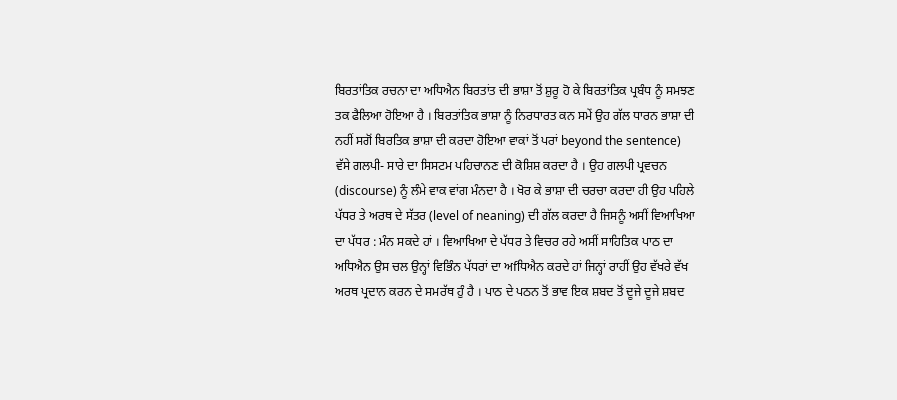ਬਿਰਤਾਂਤਿਕ ਰਚਨਾ ਦਾ ਅਧਿਐਨ ਬਿਰਤਾਂਤ ਦੀ ਭਾਸ਼ਾ ਤੋਂ ਸ਼ੁਰੂ ਹੋ ਕੇ ਬਿਰਤਾਂਤਿਕ ਪ੍ਰਬੰਧ ਨੂੰ ਸਮਝਣ ਤਕ ਫੈਲਿਆ ਹੋਇਆ ਹੈ । ਬਿਰਤਾਂਤਿਕ ਭਾਸ਼ਾ ਨੂੰ ਨਿਰਧਾਰਤ ਕਨ ਸਮੇਂ ਉਹ ਗੱਲ ਧਾਰਨ ਭਾਸ਼ਾ ਦੀ ਨਹੀਂ ਸਗੋਂ ਬਿਰਤਿਕ ਭਾਸ਼ਾ ਦੀ ਕਰਦਾ ਹੋਇਆ ਵਾਕਾਂ ਤੋਂ ਪਰਾਂ beyond the sentence) ਵੱਸੇ ਗਲਪੀ- ਸਾਰੇ ਦਾ ਸਿਸਟਮ ਪਹਿਚਾਨਣ ਦੀ ਕੋਸ਼ਿਸ਼ ਕਰਦਾ ਹੈ । ਉਹ ਗਲਪੀ ਪ੍ਰਵਚਨ (discourse) ਨੂੰ ਲੰਮੇ ਵਾਕ ਵਾਂਗ ਮੰਨਦਾ ਹੈ । ਖੋਰ ਕੇ ਭਾਸ਼ਾ ਦੀ ਚਰਚਾ ਕਰਦਾ ਹੀ ਉਹ ਪਹਿਲੇ ਪੱਧਰ ਤੇ ਅਰਥ ਦੇ ਸੱਤਰ (level of neaning) ਦੀ ਗੱਲ ਕਰਦਾ ਹੈ ਜਿਸਨੂੰ ਅਸੀਂ ਵਿਆਖਿਆ ਦਾ ਪੱਧਰ : ਮੰਨ ਸਕਦੇ ਹਾਂ । ਵਿਆਖਿਆ ਦੇ ਪੱਧਰ ਤੇ ਵਿਚਰ ਰਹੇ ਅਸੀਂ ਸਾਹਿਤਿਕ ਪਾਠ ਦਾ ਅਧਿਐਨ ਉਸ ਚਲ ਉਨ੍ਹਾਂ ਵਿਭਿੰਨ ਪੱਧਰਾਂ ਦਾ ਅfਧਿਐਨ ਕਰਦੇ ਹਾਂ ਜਿਨ੍ਹਾਂ ਰਾਹੀਂ ਉਹ ਵੱਖਰੇ ਵੱਖ ਅਰਥ ਪ੍ਰਦਾਨ ਕਰਨ ਦੇ ਸਮਰੱਥ ਹੁੰ ਹੈ । ਪਾਠ ਦੇ ਪਠਨ ਤੋਂ ਭਾਵ ਇਕ ਸ਼ਬਦ ਤੋਂ ਦੂਜੇ ਦੂਜੇ ਸ਼ਬਦ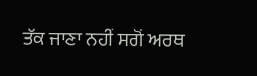ਤੱਕ ਜਾਣਾ ਨਹੀਂ ਸਗੋਂ ਅਰਥ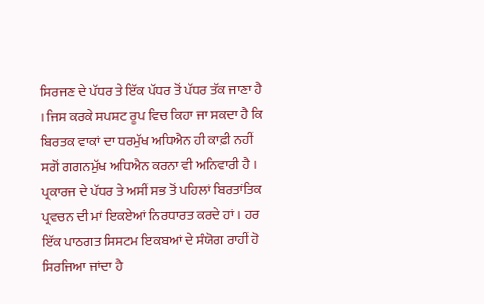ਸਿਰਜਣ ਦੇ ਪੱਧਰ ਤੇ ਇੱਕ ਪੱਧਰ ਤੋਂ ਪੱਧਰ ਤੱਕ ਜਾਣਾ ਹੈ । ਜਿਸ ਕਰਕੇ ਸਪਸ਼ਟ ਰੂਪ ਵਿਚ ਕਿਹਾ ਜਾ ਸਕਦਾ ਹੈ ਕਿ ਬਿਰਤਕ ਵਾਕਾਂ ਦਾ ਧਰਮੁੱਖ ਅਧਿਐਨ ਹੀ ਕਾਫ਼ੀ ਨਹੀਂ ਸਗੋਂ ਗਗਨਮੁੱਖ ਅਧਿਐਨ ਕਰਨਾ ਵੀ ਅਨਿਵਾਰੀ ਹੈ । ਪ੍ਰਕਾਰਜ ਦੇ ਪੱਧਰ ਤੇ ਅਸੀਂ ਸਭ ਤੋਂ ਪਹਿਲਾਂ ਬਿਰਤਾਂਤਿਕ ਪ੍ਰਵਚਨ ਦੀ ਮਾਂ ਇਕਏਆਂ ਨਿਰਧਾਰਤ ਕਰਦੇ ਹਾਂ । ਹਰ ਇੱਕ ਪਾਠਗਤ ਸਿਸਟਮ ਇਕਬਆਂ ਦੇ ਸੰਯੋਗ ਰਾਹੀਂ ਹੋ ਸਿਰਜਿਆ ਜਾਂਦਾ ਹੈ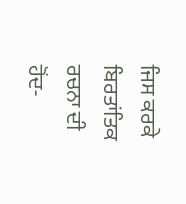ਜਿਸ ਕਰਕੇ ਬਿਰਤਾਂਤਿਕ ਰਚਨਾ ਦੀ ਹੋਂਦ-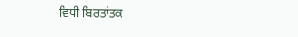ਵਿਧੀ ਬਿਰਤਾਂਤਕ